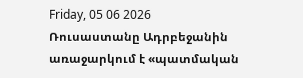Friday, 05 06 2026
Ռուսաստանը Ադրբեջանին առաջարկում է «պատմական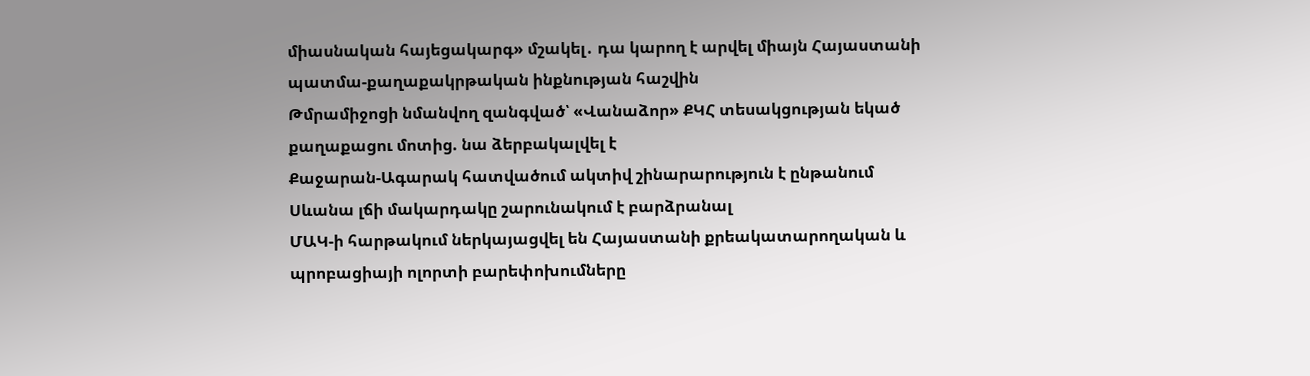միասնական հայեցակարգ» մշակել․ դա կարող է արվել միայն Հայաստանի պատմա-քաղաքակրթական ինքնության հաշվին
Թմրամիջոցի նմանվող զանգված՝ «Վանաձոր» ՔԿՀ տեսակցության եկած քաղաքացու մոտից. նա ձերբակալվել է
Քաջարան-Ագարակ հատվածում ակտիվ շինարարություն է ընթանում
Սևանա լճի մակարդակը շարունակում է բարձրանալ
ՄԱԿ-ի հարթակում ներկայացվել են Հայաստանի քրեակատարողական և պրոբացիայի ոլորտի բարեփոխումները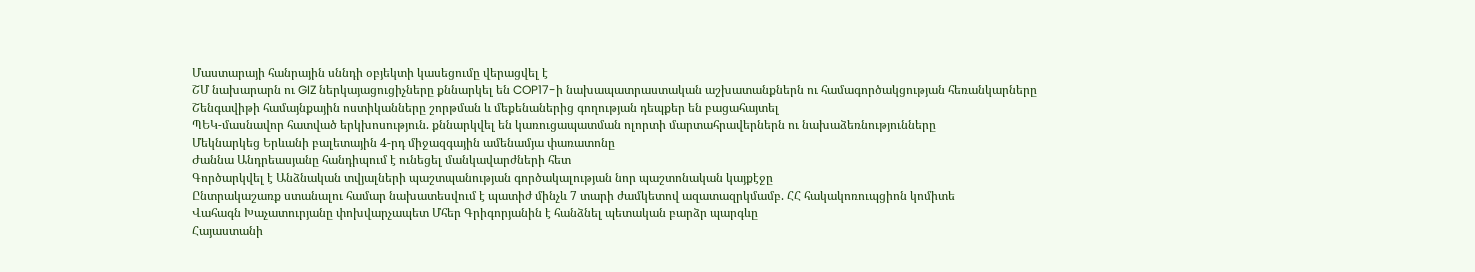Մաստարայի հանրային սննդի օբյեկտի կասեցումը վերացվել է
ՇՄ նախարարն ու GIZ ներկայացուցիչները քննարկել են COP17-ի նախապատրաստական աշխատանքներն ու համագործակցության հեռանկարները
Շենգավիթի համայնքային ոստիկանները շորթման և մեքենաներից գողության դեպքեր են բացահայտել
ՊԵԿ-մասնավոր հատված երկխոսություն. քննարկվել են կառուցապատման ոլորտի մարտահրավերներն ու նախաձեռնությունները
Մեկնարկեց Երևանի բալետային 4-րդ միջազգային ամենամյա փառատոնը
Ժաննա Անդրեասյանը հանդիպում է ունեցել մանկավարժների հետ
Գործարկվել է Անձնական տվյալների պաշտպանության գործակալության նոր պաշտոնական կայքէջը
Ընտրակաշառք ստանալու համար նախատեսվում է պատիժ մինչև 7 տարի ժամկետով ազատազրկմամբ. ՀՀ հակակոռուպցիոն կոմիտե
Վահագն Խաչատուրյանը փոխվարչապետ Մհեր Գրիգորյանին է հանձնել պետական բարձր պարգևը
Հայաստանի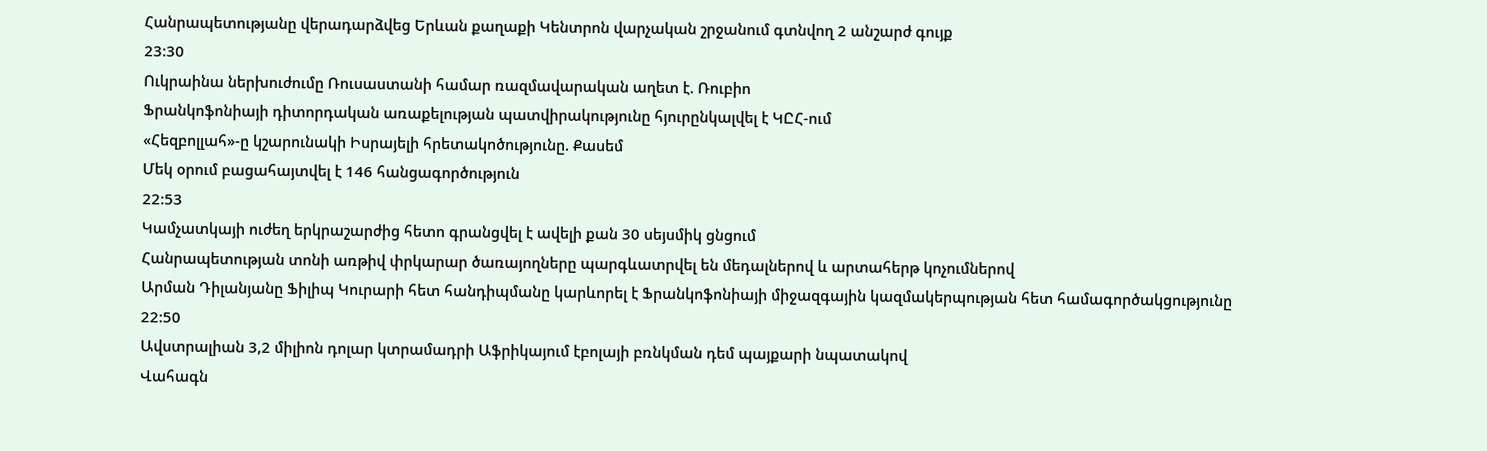Հանրապետությանը վերադարձվեց Երևան քաղաքի Կենտրոն վարչական շրջանում գտնվող 2 անշարժ գույք
23:30
Ուկրաինա ներխուժումը Ռուսաստանի համար ռազմավարական աղետ է. Ռուբիո
Ֆրանկոֆոնիայի դիտորդական առաքելության պատվիրակությունը հյուրընկալվել է ԿԸՀ-ում
«Հեզբոլլահ»-ը կշարունակի Իսրայելի հրետակոծությունը. Քասեմ
Մեկ օրում բացահայտվել է 146 հանցագործություն
22:53
Կամչատկայի ուժեղ երկրաշարժից հետո գրանցվել է ավելի քան 30 սեյսմիկ ցնցում
Հանրապետության տոնի առթիվ փրկարար ծառայողները պարգևատրվել են մեդալներով և արտահերթ կոչումներով
Արման Դիլանյանը Ֆիլիպ Կուրարի հետ հանդիպմանը կարևորել է Ֆրանկոֆոնիայի միջազգային կազմակերպության հետ համագործակցությունը
22:50
Ավստրալիան 3,2 միլիոն դոլար կտրամադրի Աֆրիկայում էբոլայի բռնկման դեմ պայքարի նպատակով
Վահագն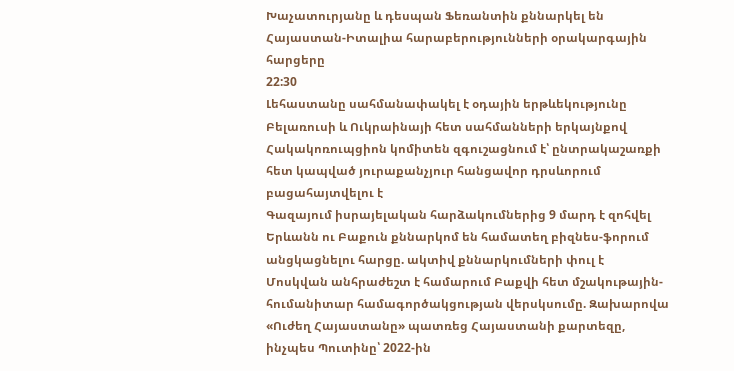Խաչատուրյանը և դեսպան Ֆեռանտին քննարկել են Հայաստան-Իտալիա հարաբերությունների օրակարգային հարցերը
22:30
Լեհաստանը սահմանափակել է օդային երթևեկությունը Բելառուսի և Ուկրաինայի հետ սահմանների երկայնքով
Հակակոռուպցիոն կոմիտեն զգուշացնում է՝ ընտրակաշառքի հետ կապված յուրաքանչյուր հանցավոր դրսևորում բացահայտվելու է
Գազայում իսրայելական հարձակումներից 9 մարդ է զոհվել
Երևանն ու Բաքուն քննարկոմ են համատեղ բիզնես-ֆորում անցկացնելու հարցը. ակտիվ քննարկումների փուլ է
Մոսկվան անհրաժեշտ է համարում Բաքվի հետ մշակութային-հումանիտար համագործակցության վերսկսումը. Զախարովա
«Ուժեղ Հայաստանը» պատռեց Հայաստանի քարտեզը, ինչպես Պուտինը՝ 2022-ին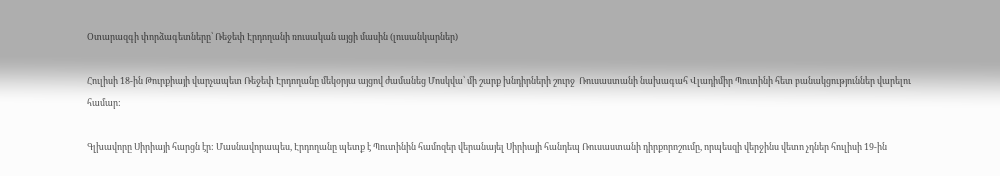Օտարազգի փորձագետները՝ Ռեջեփ Էրդողանի ռուսական այցի մասին (լուսանկարներ)

Հուլիսի 18-ին Թուրքիայի վարչապետ Ռեջեփ Էրդողանը մեկօրյա այցով ժամանեց Մոսկվա՝ մի շարք խնդիրների շուրջ  Ռուսաստանի նախագահ Վլադիմիր Պուտինի հետ բանակցություններ վարելու համար:

Գլխավորը Սիրիայի հարցն էր: Մասնավորապես, Էրդողանը պետք է Պուտինին համոզեր վերանայել Սիրիայի հանդեպ Ռուսաստանի դիրքորոշումը, որպեսզի վերջինս վետո չդներ հուլիսի 19-ին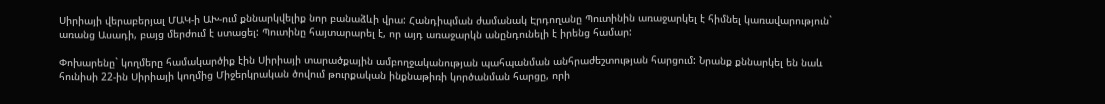Սիրիայի վերաբերյալ ՄԱԿ-ի ԱԽ-ում քննարկվելիք նոր բանաձևի վրա: Հանդիպման ժամանակ Էրդողանը Պուտինին առաջարկել է հիմնել կառավարություն` առանց Ասադի, բայց մերժում է ստացել: Պուտինը հայտարարել է, որ այդ առաջարկն անընդունելի է իրենց համար:

Փոխարենը` կողմերը համակարծիք էին Սիրիայի տարածքային ամբողջականության պահպանման անհրաժեշտության հարցում: Նրանք քննարկել են նաև հունիսի 22-ին Սիրիայի կողմից Միջերկրական ծովում թուրքական ինքնաթիռի կործանման հարցը, որի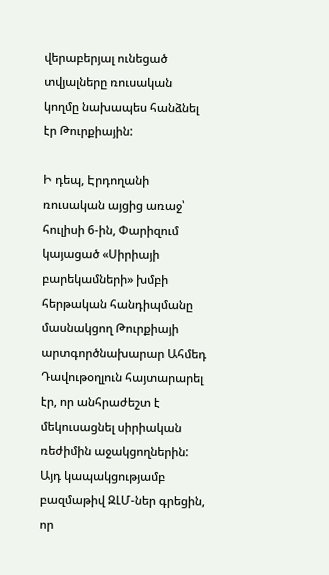վերաբերյալ ունեցած տվյալները ռուսական կողմը նախապես հանձնել էր Թուրքիային:

Ի դեպ, Էրդողանի ռուսական այցից առաջ՝ հուլիսի 6-ին, Փարիզում կայացած «Սիրիայի բարեկամների» խմբի հերթական հանդիպմանը մասնակցող Թուրքիայի արտգործնախարար Ահմեդ Դավութօղլուն հայտարարել էր, որ անհրաժեշտ է մեկուսացնել սիրիական ռեժիմին աջակցողներին: Այդ կապակցությամբ բազմաթիվ ԶԼՄ-ներ գրեցին, որ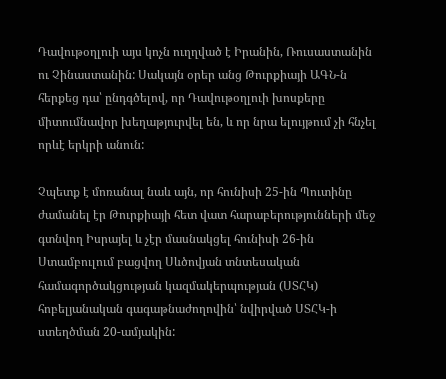Դավութօղլուի այս կոչն ուղղված է Իրանին, Ռուսաստանին ու Չինաստանին: Սակայն օրեր անց Թուրքիայի ԱԳՆ-ն հերքեց դա՝ ընդգծելով, որ Դավութօղլուի խոսքերը միտումնավոր խեղաթյուրվել են, և որ նրա ելույթում չի հնչել որևէ երկրի անուն:

Չպետք է մոռանալ նաև այն, որ հունիսի 25-ին Պուտինը ժամանել էր Թուրքիայի հետ վատ հարաբերությունների մեջ գտնվող Իսրայել և չէր մասնակցել հունիսի 26-ին Ստամբուլում բացվող Սևծովյան տնտեսական համագործակցության կազմակերպության (ՍՏՀԿ) հոբելյանական գագաթնաժողովին՝ նվիրված ՍՏՀԿ-ի ստեղծման 20-ամյակին: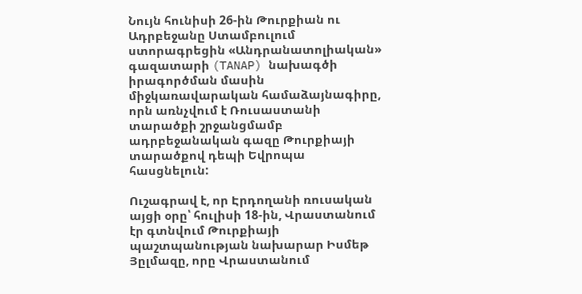Նույն հունիսի 26-ին Թուրքիան ու Ադրբեջանը Ստամբուլում ստորագրեցին «Անդրանատոլիական» գազատարի (TANAP) նախագծի իրագործման մասին միջկառավարական համաձայնագիրը, որն առնչվում է Ռուսաստանի տարածքի շրջանցմամբ ադրբեջանական գազը Թուրքիայի տարածքով դեպի Եվրոպա հասցնելուն:

Ուշագրավ է, որ Էրդողանի ռուսական այցի օրը՝ հուլիսի 18-ին, Վրաստանում էր գտնվում Թուրքիայի պաշտպանության նախարար Իսմեթ Յըլմազը, որը Վրաստանում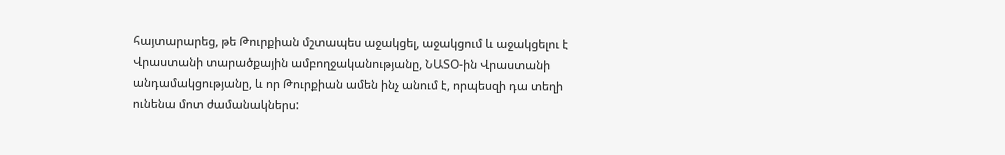հայտարարեց, թե Թուրքիան մշտապես աջակցել, աջակցում և աջակցելու է Վրաստանի տարածքային ամբողջականությանը, ՆԱՏՕ-ին Վրաստանի անդամակցությանը, և որ Թուրքիան ամեն ինչ անում է, որպեսզի դա տեղի ունենա մոտ ժամանակներս: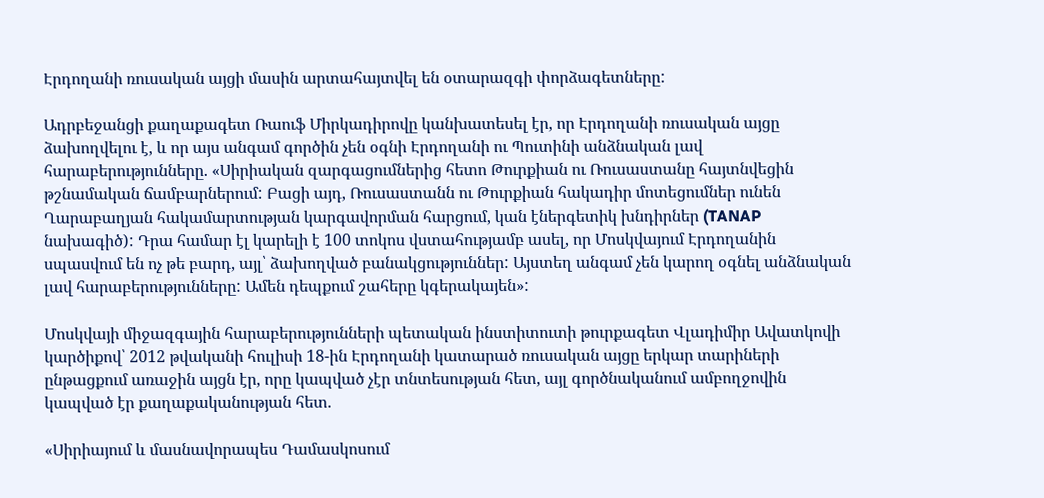Էրդողանի ռուսական այցի մասին արտահայտվել են օտարազգի փորձագետները:

Ադրբեջանցի քաղաքագետ Ռաուֆ Միրկադիրովը կանխատեսել էր, որ Էրդողանի ռուսական այցը ձախողվելու է, և որ այս անգամ գործին չեն օգնի Էրդողանի ու Պուտինի անձնական լավ հարաբերությունները. «Սիրիական զարգացումներից հետո Թուրքիան ու Ռուսաստանը հայտնվեցին թշնամական ճամբարներում: Բացի այդ, Ռուսաստանն ու Թուրքիան հակադիր մոտեցումներ ունեն Ղարաբաղյան հակամարտության կարգավորման հարցում, կան էներգետիկ խնդիրներ (TANAP նախագիծ): Դրա համար էլ կարելի է 100 տոկոս վստահությամբ ասել, որ Մոսկվայում Էրդողանին սպասվում են ոչ թե բարդ, այլ՝ ձախողված բանակցություններ: Այստեղ անգամ չեն կարող օգնել անձնական լավ հարաբերությունները: Ամեն դեպքում շահերը կգերակայեն»:

Մոսկվայի միջազգային հարաբերությունների պետական ինստիտուտի թուրքագետ Վլադիմիր Ավատկովի կարծիքով՝ 2012 թվականի հուլիսի 18-ին Էրդողանի կատարած ռուսական այցը երկար տարիների ընթացքում առաջին այցն էր, որը կապված չէր տնտեսության հետ, այլ գործնականում ամբողջովին կապված էր քաղաքականության հետ.

«Սիրիայում և մասնավորապես Դամասկոսում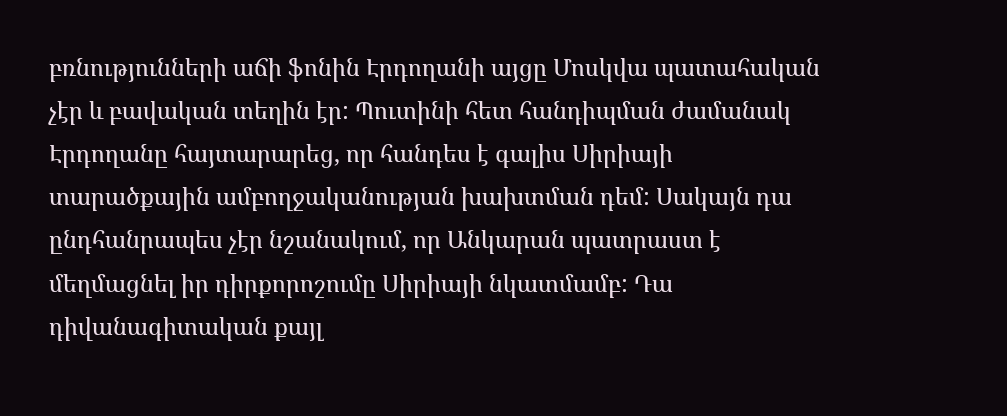բռնությունների աճի ֆոնին Էրդողանի այցը Մոսկվա պատահական չէր և բավական տեղին էր: Պուտինի հետ հանդիպման ժամանակ Էրդողանը հայտարարեց, որ հանդես է գալիս Սիրիայի տարածքային ամբողջականության խախտման դեմ: Սակայն դա ընդհանրապես չէր նշանակում, որ Անկարան պատրաստ է մեղմացնել իր դիրքորոշումը Սիրիայի նկատմամբ: Դա դիվանագիտական քայլ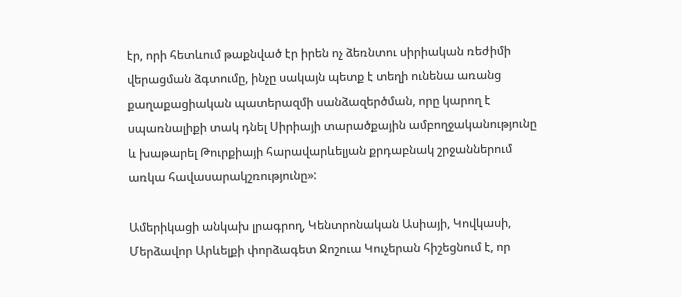էր, որի հետևում թաքնված էր իրեն ոչ ձեռնտու սիրիական ռեժիմի վերացման ձգտումը, ինչը սակայն պետք է տեղի ունենա առանց քաղաքացիական պատերազմի սանձազերծման, որը կարող է սպառնալիքի տակ դնել Սիրիայի տարածքային ամբողջականությունը և խաթարել Թուրքիայի հարավարևելյան քրդաբնակ շրջաններում առկա հավասարակշռությունը»:

Ամերիկացի անկախ լրագրող, Կենտրոնական Ասիայի, Կովկասի, Մերձավոր Արևելքի փորձագետ Ջոշուա Կուչերան հիշեցնում է, որ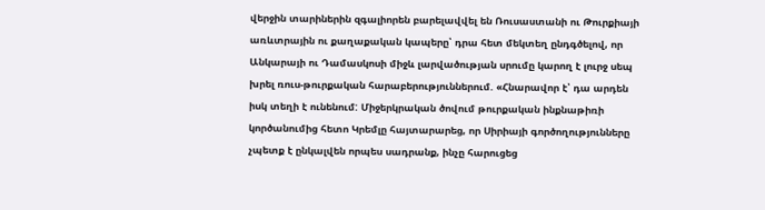վերջին տարիներին զգալիորեն բարելավվել են Ռուսաստանի ու Թուրքիայի առևտրային ու քաղաքական կապերը՝ դրա հետ մեկտեղ ընդգծելով, որ Անկարայի ու Դամասկոսի միջև լարվածության սրումը կարող է լուրջ սեպ խրել ռուս-թուրքական հարաբերություններում. «Հնարավոր է՝ դա արդեն իսկ տեղի է ունենում: Միջերկրական ծովում թուրքական ինքնաթիռի կործանումից հետո Կրեմլը հայտարարեց, որ Սիրիայի գործողությունները չպետք է ընկալվեն որպես սադրանք, ինչը հարուցեց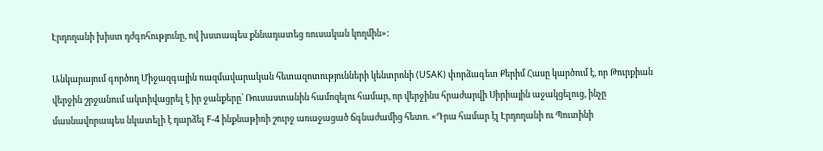Էրդողանի խիստ դժգոհությունը, ով խստապես քննադատեց ռուսական կողմին»:

Անկարայում գործող Միջազգային ռազմավարական հետազոտությունների կենտրոնի (USAK) փորձագետ Քերիմ Հասը կարծում է, որ Թուրքիան վերջին շրջանում ակտիվացրել է իր ջանքերը՝ Ռուսաստանին համոզելու համար, որ վերջինս հրաժարվի Սիրիային աջակցելուց, ինչը մասնավորապես նկատելի է դարձել F-4 ինքնաթիռի շուրջ առաջացած ճգնաժամից հետո. «Դրա համար էլ Էրդողանի ու Պուտինի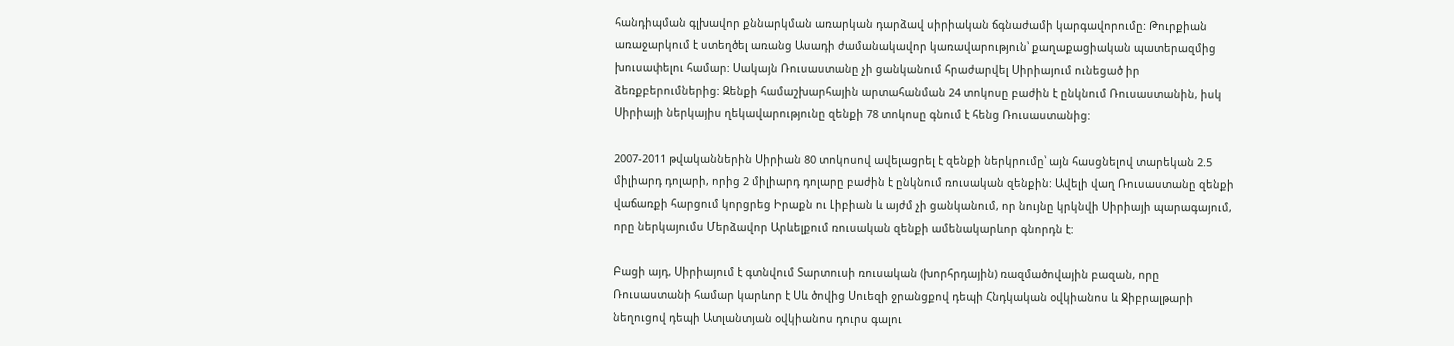հանդիպման գլխավոր քննարկման առարկան դարձավ սիրիական ճգնաժամի կարգավորումը: Թուրքիան առաջարկում է ստեղծել առանց Ասադի ժամանակավոր կառավարություն՝ քաղաքացիական պատերազմից խուսափելու համար: Սակայն Ռուսաստանը չի ցանկանում հրաժարվել Սիրիայում ունեցած իր ձեռքբերումներից: Զենքի համաշխարհային արտահանման 24 տոկոսը բաժին է ընկնում Ռուսաստանին, իսկ Սիրիայի ներկայիս ղեկավարությունը զենքի 78 տոկոսը գնում է հենց Ռուսաստանից:

2007-2011 թվականներին Սիրիան 80 տոկոսով ավելացրել է զենքի ներկրումը՝ այն հասցնելով տարեկան 2.5 միլիարդ դոլարի, որից 2 միլիարդ դոլարը բաժին է ընկնում ռուսական զենքին: Ավելի վաղ Ռուսաստանը զենքի վաճառքի հարցում կորցրեց Իրաքն ու Լիբիան և այժմ չի ցանկանում, որ նույնը կրկնվի Սիրիայի պարագայում, որը ներկայումս Մերձավոր Արևելքում ռուսական զենքի ամենակարևոր գնորդն է:

Բացի այդ, Սիրիայում է գտնվում Տարտուսի ռուսական (խորհրդային) ռազմածովային բազան, որը Ռուսաստանի համար կարևոր է Սև ծովից Սուեզի ջրանցքով դեպի Հնդկական օվկիանոս և Ջիբրալթարի նեղուցով դեպի Ատլանտյան օվկիանոս դուրս գալու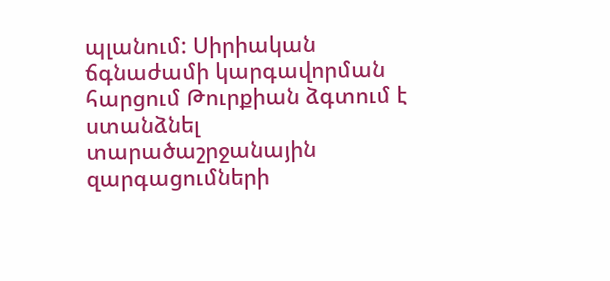պլանում: Սիրիական ճգնաժամի կարգավորման հարցում Թուրքիան ձգտում է ստանձնել տարածաշրջանային զարգացումների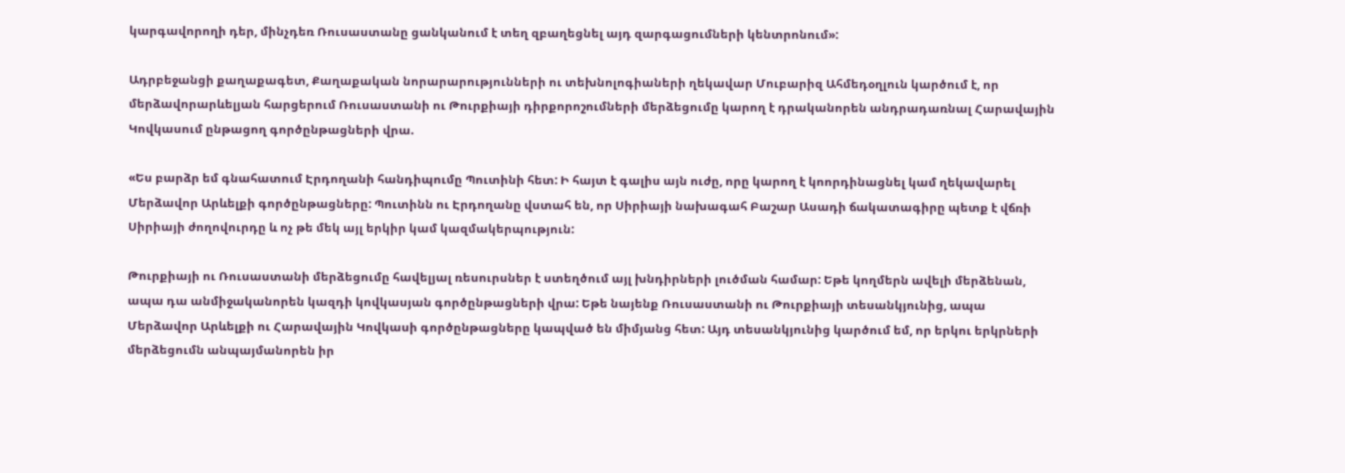կարգավորողի դեր, մինչդեռ Ռուսաստանը ցանկանում է տեղ զբաղեցնել այդ զարգացումների կենտրոնում»:

Ադրբեջանցի քաղաքագետ, Քաղաքական նորարարությունների ու տեխնոլոգիաների ղեկավար Մուբարիզ Ահմեդօղլուն կարծում է, որ մերձավորարևելյան հարցերում Ռուսաստանի ու Թուրքիայի դիրքորոշումների մերձեցումը կարող է դրականորեն անդրադառնալ Հարավային Կովկասում ընթացող գործընթացների վրա.

«Ես բարձր եմ գնահատում Էրդողանի հանդիպումը Պուտինի հետ: Ի հայտ է գալիս այն ուժը, որը կարող է կոորդինացնել կամ ղեկավարել Մերձավոր Արևելքի գործընթացները: Պուտինն ու Էրդողանը վստահ են, որ Սիրիայի նախագահ Բաշար Ասադի ճակատագիրը պետք է վճռի Սիրիայի ժողովուրդը և ոչ թե մեկ այլ երկիր կամ կազմակերպություն:

Թուրքիայի ու Ռուսաստանի մերձեցումը հավելյալ ռեսուրսներ է ստեղծում այլ խնդիրների լուծման համար: Եթե կողմերն ավելի մերձենան, ապա դա անմիջականորեն կազդի կովկասյան գործընթացների վրա: Եթե նայենք Ռուսաստանի ու Թուրքիայի տեսանկյունից, ապա Մերձավոր Արևելքի ու Հարավային Կովկասի գործընթացները կապված են միմյանց հետ: Այդ տեսանկյունից կարծում եմ, որ երկու երկրների մերձեցումն անպայմանորեն իր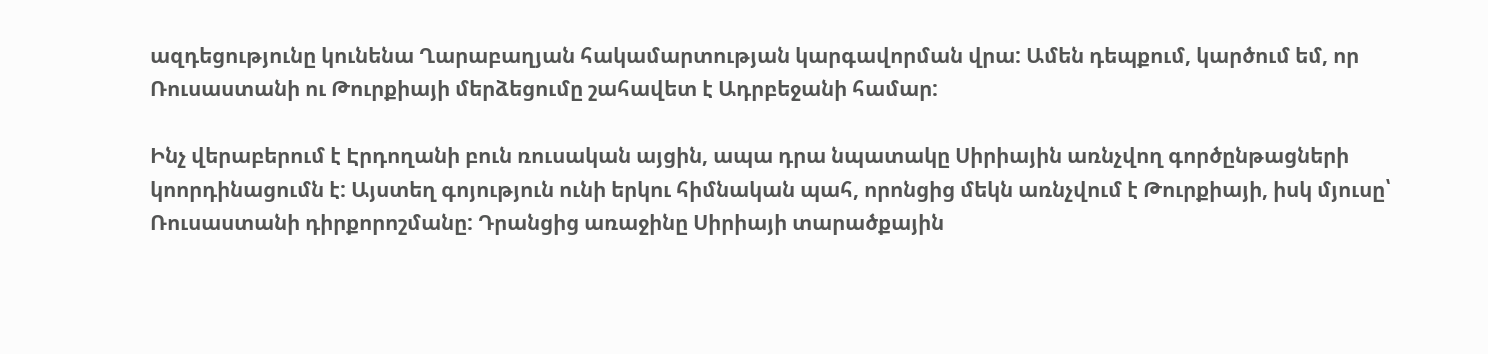ազդեցությունը կունենա Ղարաբաղյան հակամարտության կարգավորման վրա: Ամեն դեպքում, կարծում եմ, որ Ռուսաստանի ու Թուրքիայի մերձեցումը շահավետ է Ադրբեջանի համար:

Ինչ վերաբերում է Էրդողանի բուն ռուսական այցին, ապա դրա նպատակը Սիրիային առնչվող գործընթացների կոորդինացումն է: Այստեղ գոյություն ունի երկու հիմնական պահ, որոնցից մեկն առնչվում է Թուրքիայի, իսկ մյուսը՝ Ռուսաստանի դիրքորոշմանը: Դրանցից առաջինը Սիրիայի տարածքային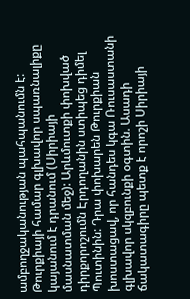ամբողջականության պահպանումն է: Թուրքիայի համար գլխավոր սպառնալիքը կայանում է դրանում (Սիրիայի մասնատման մեջ): Արևմուտքի փոխված դիրքորոշումն Էրդողանին ստիպեց դիմել Պուտինին: Դրա փոխարեն Թուրքիան խոստացավ, որ հանդես կգա Ռուսաստանի գլխավոր սկզբունքի օգտին. Ասադի ճակատագիրը պետք է որոշի Սիրիայի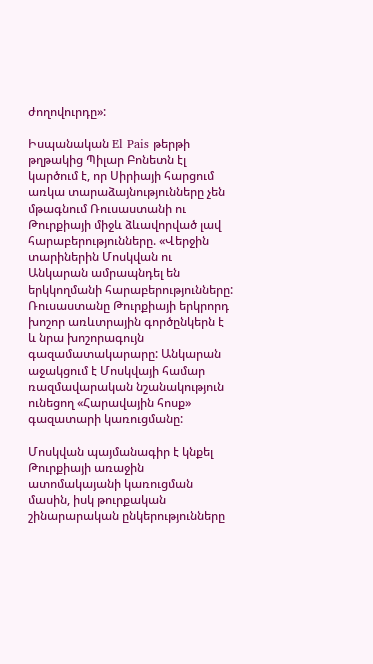ժողովուրդը»:

Իսպանական El Pais թերթի թղթակից Պիլար Բոնետն էլ կարծում է, որ Սիրիայի հարցում առկա տարաձայնությունները չեն մթագնում Ռուսաստանի ու Թուրքիայի միջև ձևավորված լավ հարաբերությունները. «Վերջին տարիներին Մոսկվան ու Անկարան ամրապնդել են երկկողմանի հարաբերությունները: Ռուսաստանը Թուրքիայի երկրորդ խոշոր առևտրային գործընկերն է և նրա խոշորագույն գազամատակարարը: Անկարան աջակցում է Մոսկվայի համար ռազմավարական նշանակություն ունեցող «Հարավային հոսք» գազատարի կառուցմանը:

Մոսկվան պայմանագիր է կնքել Թուրքիայի առաջին ատոմակայանի կառուցման մասին, իսկ թուրքական շինարարական ընկերությունները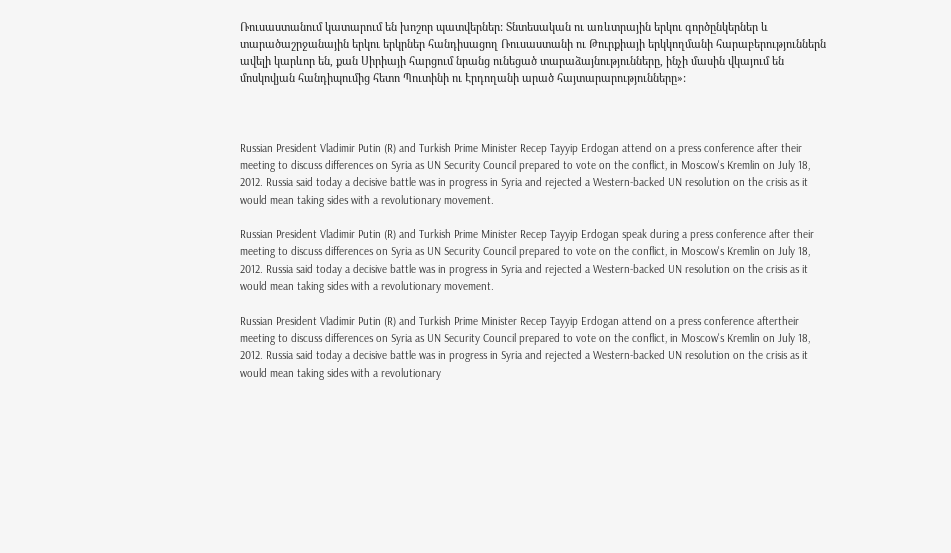Ռուսաստանում կատարում են խոշոր պատվերներ: Տնտեսական ու առևտրային երկու գործընկերներ և տարածաշրջանային երկու երկրներ հանդիսացող Ռուսաստանի ու Թուրքիայի երկկողմանի հարաբերություններն ավելի կարևոր են, քան Սիրիայի հարցում նրանց ունեցած տարաձայնությունները, ինչի մասին վկայում են մոսկովյան հանդիպումից հետո Պուտինի ու Էրդողանի արած հայտարարությունները»:



Russian President Vladimir Putin (R) and Turkish Prime Minister Recep Tayyip Erdogan attend on a press conference after their meeting to discuss differences on Syria as UN Security Council prepared to vote on the conflict, in Moscow's Kremlin on July 18, 2012. Russia said today a decisive battle was in progress in Syria and rejected a Western-backed UN resolution on the crisis as it would mean taking sides with a revolutionary movement.

Russian President Vladimir Putin (R) and Turkish Prime Minister Recep Tayyip Erdogan speak during a press conference after their meeting to discuss differences on Syria as UN Security Council prepared to vote on the conflict, in Moscow's Kremlin on July 18, 2012. Russia said today a decisive battle was in progress in Syria and rejected a Western-backed UN resolution on the crisis as it would mean taking sides with a revolutionary movement.

Russian President Vladimir Putin (R) and Turkish Prime Minister Recep Tayyip Erdogan attend on a press conference aftertheir meeting to discuss differences on Syria as UN Security Council prepared to vote on the conflict, in Moscow's Kremlin on July 18, 2012. Russia said today a decisive battle was in progress in Syria and rejected a Western-backed UN resolution on the crisis as it would mean taking sides with a revolutionary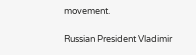movement.

Russian President Vladimir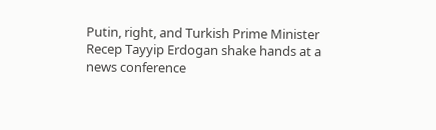Putin, right, and Turkish Prime Minister Recep Tayyip Erdogan shake hands at a news conference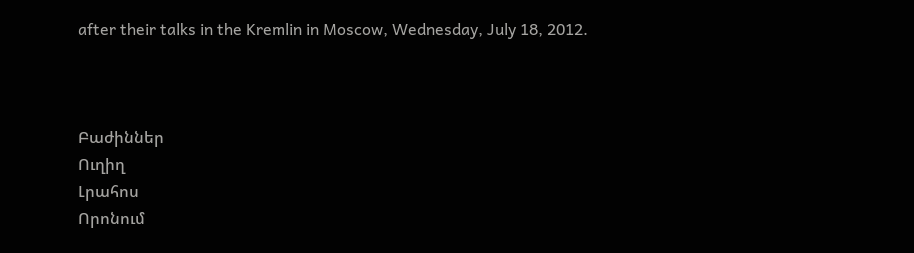after their talks in the Kremlin in Moscow, Wednesday, July 18, 2012.



Բաժիններ
Ուղիղ
Լրահոս
Որոնում